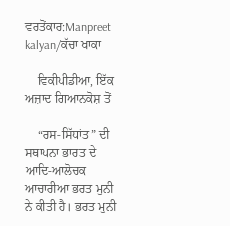ਵਰਤੋਂਕਾਰ:Manpreet kalyan/ਕੱਚਾ ਖਾਕਾ

    ਵਿਕੀਪੀਡੀਆ, ਇੱਕ ਅਜ਼ਾਦ ਗਿਆਨਕੋਸ਼ ਤੋਂ

    “ਰਸ-ਸਿੱਧਾਂਤ” ਦੀ ਸਥਾਪਨਾ ਭਾਰਤ ਦੇ ਆਦਿ-ਆਲੋਚਕ ਆਚਾਰੀਆ ਭਰਤ ਮੁਨੀ ਨੇ ਕੀਤੀ ਹੈ। ਭਰਤ ਮੁਨੀ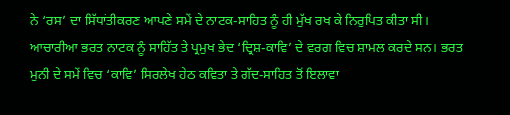ਨੇ ‘ਰਸ’ ਦਾ ਸਿੱਧਾਂਤੀਕਰਣ ਆਪਣੇ ਸਮੇਂ ਦੇ ਨਾਟਕ-ਸਾਹਿਤ ਨੂੰ ਹੀ ਮੁੱਖ ਰਖ ਕੇ ਨਿਰੁਪਿਤ ਕੀਤਾ ਸੀ। ਆਚਾਰੀਆ ਭਰਤ ਨਾਟਕ ਨੂੰ ਸਾਹਿੱਤ ਤੇ ਪ੍ਰਮੁਖ ਭੇਦ ‘ਦ੍ਰਿਸ਼-ਕਾਵਿ’ ਦੇ ਵਰਗ ਵਿਚ ਸ਼ਾਮਲ ਕਰਦੇ ਸਨ। ਭਰਤ ਮੁਨੀ ਦੇ ਸਮੇਂ ਵਿਚ ‘ਕਾਵਿ’ ਸਿਰਲੇਖ ਹੇਠ ਕਵਿਤਾ ਤੇ ਗੱਦ-ਸਾਹਿਤ ਤੋਂ ਇਲਾਵਾ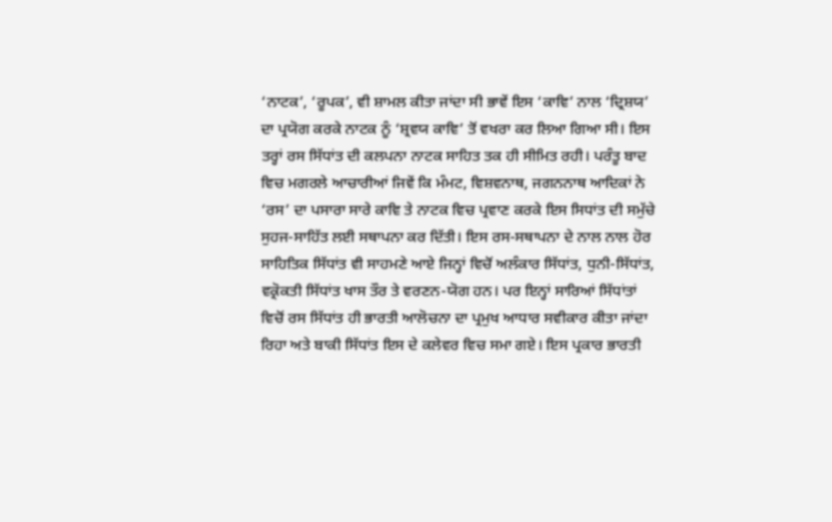‘ਨਾਟਕ’, ‘ਰੂਪਕ’, ਵੀ ਸ਼ਾਮਲ ਕੀਤਾ ਜਾਂਦਾ ਸੀ ਭਾਵੇਂ ਇਸ ‘ਕਾਵਿ’ ਨਾਲ ‘ਦ੍ਰਿਸ਼ਯ’ ਦਾ ਪ੍ਰਯੋਗ ਕਰਕੇ ਨਾਟਕ ਨੂੰ ‘ਸ਼੍ਰਵਯ ਕਾਵਿ’ ਤੋਂ ਵਖਰਾ ਕਰ ਲਿਆ ਗਿਆ ਸੀ। ਇਸ ਤਰ੍ਹਾਂ ਰਸ ਸਿੱਧਾਂਤ ਦੀ ਕਲਪਨਾ ਨਾਟਕ ਸਾਹਿਤ ਤਕ ਹੀ ਸੀਮਿਤ ਰਹੀ। ਪਰੰਤੂ ਬਾਦ ਵਿਚ ਮਗਰਲੇ ਆਚਾਰੀਆਂ ਜਿਵੇਂ ਕਿ ਮੰਮਟ, ਵਿਸ਼ਵਨਾਥ, ਜਗਨਨਾਥ ਆਦਿਕਾਂ ਨੇ ‘ਰਸ’ ਦਾ ਪਸਾਰਾ ਸਾਰੇ ਕਾਵਿ ਤੇ ਨਾਟਕ ਵਿਚ ਪ੍ਰਵਾਣ ਕਰਕੇ ਇਸ ਸਿਧਾਂਤ ਦੀ ਸਮੁੱਚੇ ਸੁਹਜ-ਸਾਹਿੱਤ ਲਈ ਸਥਾਪਨਾ ਕਰ ਦਿੱਤੀ। ਇਸ ਰਸ-ਸਥਾਪਨਾ ਦੇ ਨਾਲ ਨਾਲ ਹੋਰ ਸਾਹਿਤਿਕ ਸਿੱਧਾਂਤ ਵੀ ਸਾਹਮਣੇ ਆਏ ਜਿਨ੍ਹਾਂ ਵਿਚੋਂ ਅਲੰਕਾਰ ਸਿੱਧਾਂਤ, ਧੁਨੀ-ਸਿੱਧਾਂਤ, ਵਕ੍ਰੋਕਤੀ ਸਿੱਧਾਂਤ ਖਾਸ ਤੌਰ ਤੇ ਵਰਣਨ-ਯੋਗ ਹਨ। ਪਰ ਇਨ੍ਹਾਂ ਸਾਰਿਆਂ ਸਿੱਧਾਂਤਾਂ ਵਿਚੋਂ ਰਸ ਸਿੱਧਾਂਤ ਹੀ ਭਾਰਤੀ ਆਲੋਚਨਾ ਦਾ ਪ੍ਰਮੁਖ ਆਧਾਰ ਸਵੀਕਾਰ ਕੀਤਾ ਜਾਂਦਾ ਰਿਹਾ ਅਤੇ ਬਾਕੀ ਸਿੱਧਾਂਤ ਇਸ ਦੇ ਕਲੇਵਰ ਵਿਚ ਸਮਾ ਗਏ। ਇਸ ਪ੍ਰਕਾਰ ਭਾਰਤੀ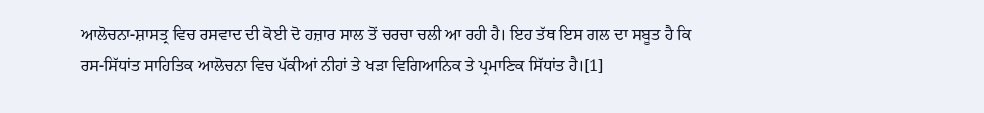ਆਲੋਚਨਾ-ਸ਼ਾਸਤ੍ਰ ਵਿਚ ਰਸਵਾਦ ਦੀ ਕੋਈ ਦੋ ਹਜ਼ਾਰ ਸਾਲ ਤੋਂ ਚਰਚਾ ਚਲੀ ਆ ਰਹੀ ਹੈ। ਇਹ ਤੱਥ ਇਸ ਗਲ ਦਾ ਸਬੂਤ ਹੈ ਕਿ ਰਸ-ਸਿੱਧਾਂਤ ਸਾਹਿਤਿਕ ਆਲੋਚਨਾ ਵਿਚ ਪੱਕੀਆਂ ਨੀਹਾਂ ਤੇ ਖੜਾ ਵਿਗਿਆਨਿਕ ਤੇ ਪ੍ਰਮਾਣਿਕ ਸਿੱਧਾਂਤ ਹੈ।[1]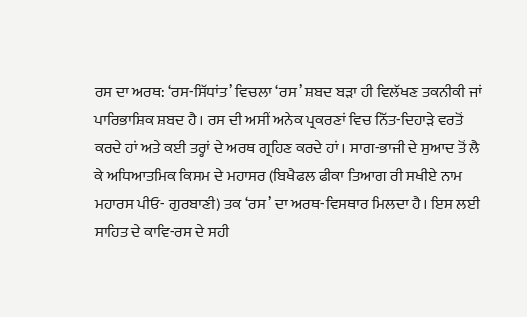ਰਸ ਦਾ ਅਰਥ: ‘ਰਸ-ਸਿੱਧਾਂਤ’ ਵਿਚਲਾ ‘ਰਸ’ ਸ਼ਬਦ ਬੜਾ ਹੀ ਵਿਲੱਖਣ ਤਕਨੀਕੀ ਜਾਂ ਪਾਰਿਭਾਸ਼ਿਕ ਸ਼ਬਦ ਹੈ। ਰਸ ਦੀ ਅਸੀਂ ਅਨੇਕ ਪ੍ਰਕਰਣਾਂ ਵਿਚ ਨਿੱਤ-ਦਿਹਾੜੇ ਵਰਤੋਂ ਕਰਦੇ ਹਾਂ ਅਤੇ ਕਈ ਤਰ੍ਹਾਂ ਦੇ ਅਰਥ ਗ੍ਰਹਿਣ ਕਰਦੇ ਹਾਂ। ਸਾਗ-ਭਾਜੀ ਦੇ ਸੁਆਦ ਤੋਂ ਲੈ ਕੇ ਅਧਿਆਤਮਿਕ ਕਿਸਮ ਦੇ ਮਹਾਸਰ (ਬਿਖੈਫਲ ਫੀਕਾ ਤਿਆਗ ਰੀ ਸਖੀਏ ਨਾਮ ਮਹਾਰਸ ਪੀਓ- ਗੁਰਬਾਣੀ) ਤਕ ‘ਰਸ’ ਦਾ ਅਰਥ-ਵਿਸਥਾਰ ਮਿਲਦਾ ਹੈ। ਇਸ ਲਈ ਸਾਹਿਤ ਦੇ ਕਾਵਿ-ਰਸ ਦੇ ਸਹੀ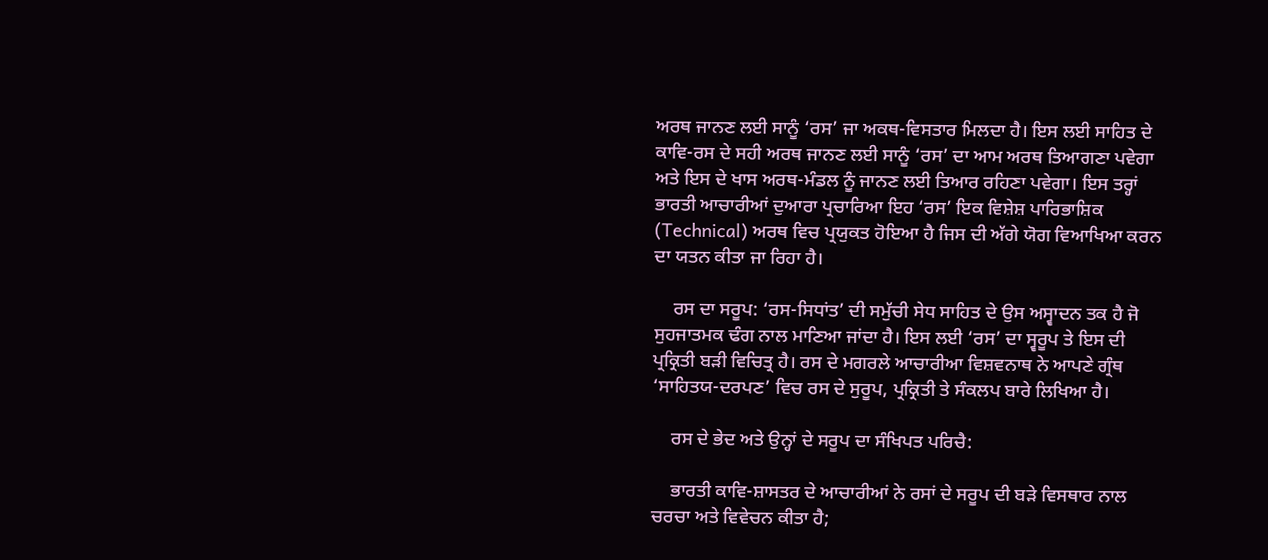ਅਰਥ ਜਾਨਣ ਲਈ ਸਾਨੂੰ ‘ਰਸ’ ਜਾ ਅਕਥ-ਵਿਸਤਾਰ ਮਿਲਦਾ ਹੈ। ਇਸ ਲਈ ਸਾਹਿਤ ਦੇ ਕਾਵਿ-ਰਸ ਦੇ ਸਹੀ ਅਰਥ ਜਾਨਣ ਲਈ ਸਾਨੂੰ ‘ਰਸ’ ਦਾ ਆਮ ਅਰਥ ਤਿਆਗਣਾ ਪਵੇਗਾ ਅਤੇ ਇਸ ਦੇ ਖਾਸ ਅਰਥ-ਮੰਡਲ ਨੂੰ ਜਾਨਣ ਲਈ ਤਿਆਰ ਰਹਿਣਾ ਪਵੇਗਾ। ਇਸ ਤਰ੍ਹਾਂ ਭਾਰਤੀ ਆਚਾਰੀਆਂ ਦੁਆਰਾ ਪ੍ਰਚਾਰਿਆ ਇਹ ‘ਰਸ’ ਇਕ ਵਿਸ਼ੇਸ਼ ਪਾਰਿਭਾਸ਼ਿਕ (Technical) ਅਰਥ ਵਿਚ ਪ੍ਰਯੁਕਤ ਹੋਇਆ ਹੈ ਜਿਸ ਦੀ ਅੱਗੇ ਯੋਗ ਵਿਆਖਿਆ ਕਰਨ ਦਾ ਯਤਨ ਕੀਤਾ ਜਾ ਰਿਹਾ ਹੈ।

    ਰਸ ਦਾ ਸਰੂਪ: ‘ਰਸ-ਸਿਧਾਂਤ’ ਦੀ ਸਮੁੱਚੀ ਸੇਧ ਸਾਹਿਤ ਦੇ ਉਸ ਅਸ੍ਵਾਦਨ ਤਕ ਹੈ ਜੋ ਸੁਹਜਾਤਮਕ ਢੰਗ ਨਾਲ ਮਾਣਿਆ ਜਾਂਦਾ ਹੈ। ਇਸ ਲਈ ‘ਰਸ’ ਦਾ ਸ੍ਵਰੂਪ ਤੇ ਇਸ ਦੀ ਪ੍ਰਕ੍ਰਿਤੀ ਬੜੀ ਵਿਚਿਤ੍ਰ ਹੈ। ਰਸ ਦੇ ਮਗਰਲੇ ਆਚਾਰੀਆ ਵਿਸ਼ਵਨਾਥ ਨੇ ਆਪਣੇ ਗ੍ਰੰਥ ‘ਸਾਹਿਤਯ-ਦਰਪਣ’ ਵਿਚ ਰਸ ਦੇ ਸੁਰੂਪ, ਪ੍ਰਕ੍ਰਿਤੀ ਤੇ ਸੰਕਲਪ ਬਾਰੇ ਲਿਖਿਆ ਹੈ।

    ਰਸ ਦੇ ਭੇਦ ਅਤੇ ਉਨ੍ਹਾਂ ਦੇ ਸਰੂਪ ਦਾ ਸੰਖਿਪਤ ਪਰਿਚੈ:

    ਭਾਰਤੀ ਕਾਵਿ-ਸ਼ਾਸਤਰ ਦੇ ਆਚਾਰੀਆਂ ਨੇ ਰਸਾਂ ਦੇ ਸਰੂਪ ਦੀ ਬੜੇ ਵਿਸਥਾਰ ਨਾਲ ਚਰਚਾ ਅਤੇ ਵਿਵੇਚਨ ਕੀਤਾ ਹੈ;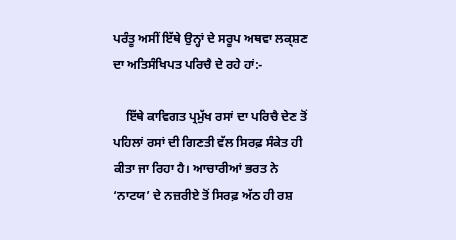ਪਰੰਤੂ ਅਸੀਂ ਇੱਥੇ ਉਨ੍ਹਾਂ ਦੇ ਸਰੂਪ ਅਥਵਾ ਲਕ੍ਸ਼ਣ ਦਾ ਅਤਿਸੰਖਿਪਤ ਪਰਿਚੈ ਦੇ ਰਹੇ ਹਾਂ:-

    ਇੱਥੇ ਕਾਵਿਗਤ ਪ੍ਰਮੁੱਖ ਰਸਾਂ ਦਾ ਪਰਿਚੈ ਦੇਣ ਤੋਂ ਪਹਿਲਾਂ ਰਸਾਂ ਦੀ ਗਿਣਤੀ ਵੱਲ ਸਿਰਫ਼ ਸੰਕੇਤ ਹੀ ਕੀਤਾ ਜਾ ਰਿਹਾ ਹੈ। ਆਚਾਰੀਆਂ ਭਰਤ ਨੇ ‘ਨਾਟਯ’ ਦੇ ਨਜ਼ਰੀਏ ਤੋਂ ਸਿਰਫ਼ ਅੱਠ ਹੀ ਰਸ਼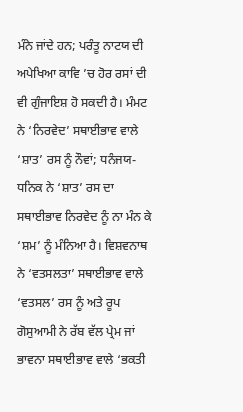ਮੰਨੇ ਜਾਂਦੇ ਹਨ; ਪਰੰਤੂ ਨਾਟਯ ਦੀ ਅਪੇਖਿਆ ਕਾਵਿ ’ਚ ਹੋਰ ਰਸਾਂ ਦੀ ਵੀ ਗੁੰਜਾਇਸ਼ ਹੋ ਸਕਦੀ ਹੈ। ਮੰਮਟ ਨੇ ‘ਨਿਰਵੇਦ’ ਸਥਾਈਭਾਵ ਵਾਲੇ ‘ਸ਼ਾਤ’ ਰਸ ਨੂੰ ਨੌਵਾਂ; ਧਨੰਜਯ-ਧਨਿਕ ਨੇ ‘ਸ਼ਾਤ’ ਰਸ ਦਾ ਸਥਾਈਭਾਵ ਨਿਰਵੇਦ ਨੂੰ ਨਾ ਮੰਨ ਕੇ ‘ਸ਼ਮ’ ਨੂੰ ਮੰਨਿਆ ਹੈ। ਵਿਸ਼ਵਨਾਥ ਨੇ ‘ਵਤਸਲਤਾ’ ਸਥਾਈਭਾਵ ਵਾਲੇ ‘ਵਤਸਲ’ ਰਸ ਨੂੰ ਅਤੇ ਰੂਪ ਗੋਸੁਆਮੀ ਨੇ ਰੱਬ ਵੱਲ ਪ੍ਰੇਮ ਜਾਂ ਭਾਵਨਾ ਸਥਾਈਭਾਵ ਵਾਲੇ ‘ਭਕਤੀ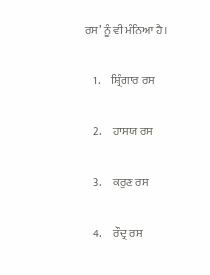ਰਸ’ ਨੂੰ ਵੀ ਮੰਨਿਆ ਹੈ।

    1.     ਸ਼੍ਰਿੰਗਾਰ ਰਸ

    2.     ਹਾਸਯ ਰਸ

    3.     ਕਰੁਣ ਰਸ

    4.     ਰੌਦ੍ਰ ਰਸ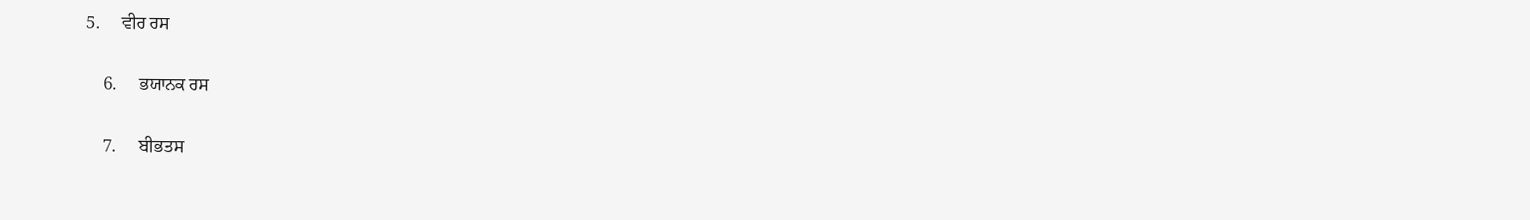5.     ਵੀਰ ਰਸ

    6.     ਭਯਾਨਕ ਰਸ

    7.     ਬੀਭਤਸ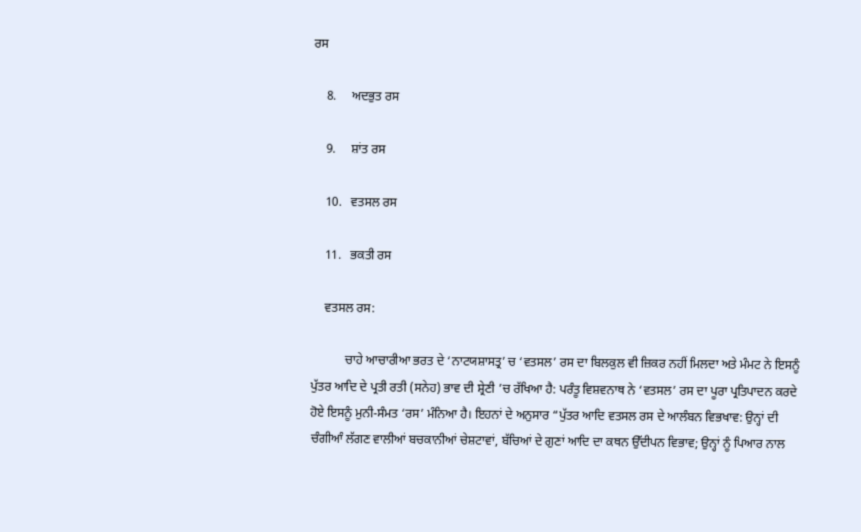ਰਸ

    8.     ਅਦਭੁਤ ਰਸ

    9.     ਸ਼ਾਂਤ ਰਸ

    10.   ਵਤਸਲ ਰਸ

    11.   ਭਕਤੀ ਰਸ

    ਵਤਸਲ ਰਸ:

           ਚਾਹੇ ਆਚਾਰੀਆ ਭਰਤ ਦੇ ‘ਨਾਟਯਸ਼ਾਸਤ੍ਰ’ ਚ ‘ਵਤਸਲ’ ਰਸ ਦਾ ਬਿਲਕੁਲ ਵੀ ਜ਼ਿਕਰ ਨਹੀਂ ਮਿਲਦਾ ਅਤੇ ਮੰਮਟ ਨੇ ਇਸਨੂੰ ਪੁੱਤਰ ਆਦਿ ਦੇ ਪ੍ਰਤੀ ਰਤੀ (ਸਨੇਹ) ਭਾਵ ਦੀ ਸ਼੍ਰੇਣੀ ’ਚ ਰੱਖਿਆ ਹੈ: ਪਰੰਤੂ ਵਿਸ਼ਵਨਾਥ ਨੇ ‘ਵਤਸਲ’ ਰਸ ਦਾ ਪੂਰਾ ਪ੍ਰਤਿਪਾਦਨ ਕਰਦੇ ਹੋਏ ਇਸਨੂੰ ਮੁਨੀ-ਸੰਮਤ ‘ਰਸ’ ਮੰਨਿਆ ਹੈ। ਇਹਨਾਂ ਦੇ ਅਨੁਸਾਰ “ਪੁੱਤਰ ਆਦਿ ਵਤਸਲ ਰਸ ਦੇ ਆਲੰਬਨ ਵਿਭਖਾਵ: ਉਨ੍ਹਾਂ ਦੀ ਚੰਗੀਆੰ ਲੱਗਣ ਵਾਲੀਆਂ ਬਚਕਾਨੀਆਂ ਚੇਸ਼ਟਾਵਾਂ, ਬੱਚਿਆਂ ਦੇ ਗੁਣਾਂ ਆਦਿ ਦਾ ਕਥਨ ਉੱਦੀਪਨ ਵਿਭਾਵ; ਉਨ੍ਹਾਂ ਨੂੰ ਪਿਆਰ ਨਾਲ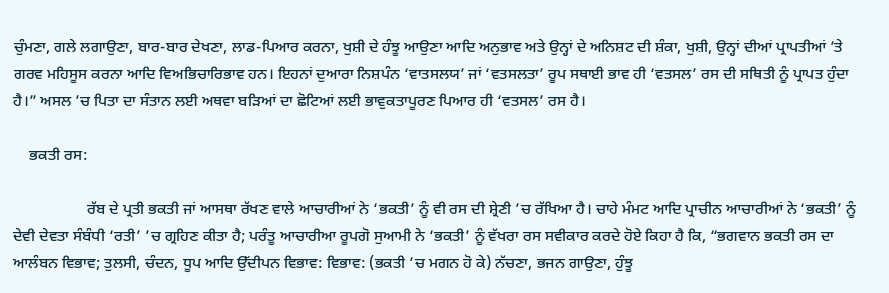ਚੁੰਮਣਾ, ਗਲੇ ਲਗਾਉਣਾ, ਬਾਰ-ਬਾਰ ਦੇਖਣਾ, ਲਾਡ-ਪਿਆਰ ਕਰਨਾ, ਖੁਸ਼ੀ ਦੇ ਹੰਝੂ ਆਉਣਾ ਆਦਿ ਅਨੁਭਾਵ ਅਤੇ ਉਨ੍ਹਾਂ ਦੇ ਅਨਿਸ਼ਟ ਦੀ ਸ਼ੰਕਾ, ਖੁਸ਼ੀ, ਉਨ੍ਹਾਂ ਦੀਆਂ ਪ੍ਰਾਪਤੀਆਂ ’ਤੇ ਗਰਵ ਮਹਿਸੂਸ ਕਰਨਾ ਆਦਿ ਵਿਅਭਿਚਾਰਿਭਾਵ ਹਨ। ਇਹਨਾਂ ਦੁਆਰਾ ਨਿਸ਼ਪੰਨ ‘ਵਾਤਸਲਯ’ ਜਾਂ ‘ਵਤਸਲਤਾ’ ਰੂਪ ਸਥਾਈ ਭਾਵ ਹੀ ‘ਵਤਸਲ’ ਰਸ ਦੀ ਸਥਿਤੀ ਨੂੰ ਪ੍ਰਾਪਤ ਹੁੰਦਾ ਹੈ।” ਅਸਲ ’ਚ ਪਿਤਾ ਦਾ ਸੰਤਾਨ ਲਈ ਅਥਵਾ ਬੜਿਆਂ ਦਾ ਛੋਟਿਆਂ ਲਈ ਭਾਵੁਕਤਾਪੂਰਣ ਪਿਆਰ ਹੀ ‘ਵਤਸਲ’ ਰਸ ਹੈ।

    ਭਕਤੀ ਰਸ:

                   ਰੱਬ ਦੇ ਪ੍ਰਤੀ ਭਕਤੀ ਜਾਂ ਆਸਥਾ ਰੱਖਣ ਵਾਲੇ ਆਚਾਰੀਆਂ ਨੇ ‘ਭਕਤੀ’ ਨੂੰ ਵੀ ਰਸ ਦੀ ਸ਼੍ਰੇਣੀ ’ਚ ਰੱਖਿਆ ਹੈ। ਚਾਹੇ ਮੰਮਟ ਆਦਿ ਪ੍ਰਾਚੀਨ ਆਚਾਰੀਆਂ ਨੇ ‘ਭਕਤੀ’ ਨੂੰ ਦੇਵੀ ਦੇਵਤਾ ਸੰਬੰਧੀ ‘ਰਤੀ’ ’ਚ ਗ੍ਰਹਿਣ ਕੀਤਾ ਹੈ; ਪਰੰਤੂ ਆਚਾਰੀਆ ਰੂਪਗੋ ਸੁਆਮੀ ਨੇ ‘ਭਕਤੀ’ ਨੂੰ ਵੱਖਰਾ ਰਸ ਸਵੀਕਾਰ ਕਰਦੇ ਹੋਏ ਕਿਹਾ ਹੈ ਕਿ, “ਭਗਵਾਨ ਭਕਤੀ ਰਸ ਦਾ ਆਲੰਬਨ ਵਿਭਾਵ; ਤੁਲਸੀ, ਚੰਦਨ, ਧੂਪ ਆਦਿ ਉੱਦੀਪਨ ਵਿਭਾਵ: ਵਿਭਾਵ: (ਭਕਤੀ ’ਚ ਮਗਨ ਹੋ ਕੇ) ਨੱਚਣਾ, ਭਜਨ ਗਾਉਣਾ, ਹੁੰਝੂ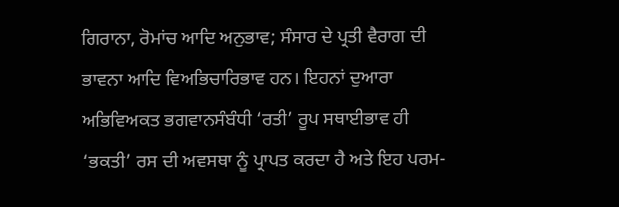ਗਿਰਾਨਾ, ਰੋਮਾਂਚ ਆਦਿ ਅਨੁਭਾਵ; ਸੰਸਾਰ ਦੇ ਪ੍ਰਤੀ ਵੈਰਾਗ ਦੀ ਭਾਵਨਾ ਆਦਿ ਵਿਅਭਿਚਾਰਿਭਾਵ ਹਨ। ਇਹਨਾਂ ਦੁਆਰਾ ਅਭਿਵਿਅਕਤ ਭਗਵਾਨਸੰਬੰਧੀ ‘ਰਤੀ’ ਰੂਪ ਸਥਾਈਭਾਵ ਹੀ ‘ਭਕਤੀ’ ਰਸ ਦੀ ਅਵਸਥਾ ਨੂੰ ਪ੍ਰਾਪਤ ਕਰਦਾ ਹੈ ਅਤੇ ਇਹ ਪਰਮ-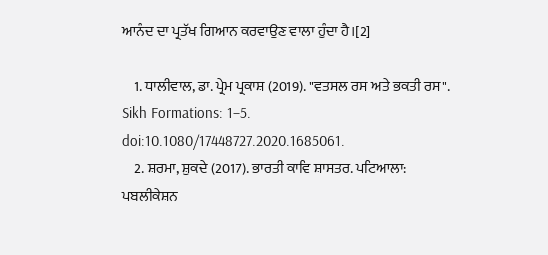ਆਨੰਦ ਦਾ ਪ੍ਰਤੱਖ ਗਿਆਨ ਕਰਵਾਉਣ ਵਾਲਾ ਹੁੰਦਾ ਹੈ।[2]

    1. ਧਾਲੀਵਾਲ, ਡਾ. ਪ੍ਰੇਮ ਪ੍ਰਕਾਸ਼ (2019). "ਵਤਸਲ ਰਸ ਅਤੇ ਭਕਤੀ ਰਸ". Sikh Formations: 1–5. doi:10.1080/17448727.2020.1685061.
    2. ਸ਼ਰਮਾ, ਸ਼ੁਕਦੇ (2017). ਭਾਰਤੀ ਕਾਵਿ ਸ਼ਾਸਤਰ. ਪਟਿਆਲਾ: ਪਬਲੀਕੇਸ਼ਨ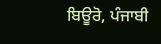ਬਿਊਰੋ, ਪੰਜਾਬੀ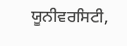ਯੂਨੀਵਰਸਿਟੀ,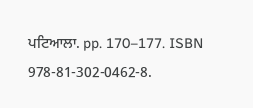ਪਟਿਆਲਾ. pp. 170–177. ISBN 978-81-302-0462-8.